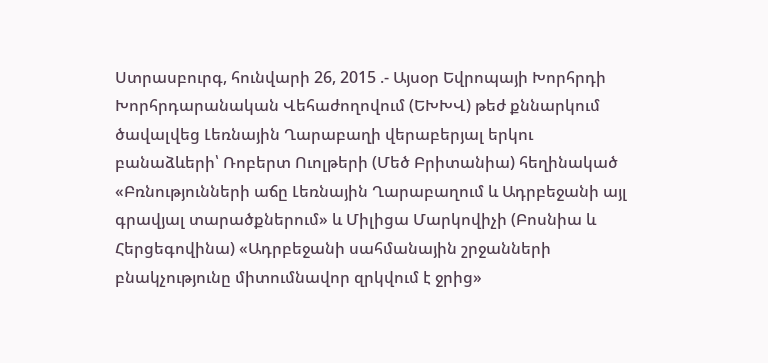Ստրասբուրգ, հունվարի 26, 2015 .- Այսօր Եվրոպայի Խորհրդի Խորհրդարանական Վեհաժողովում (ԵԽԽՎ) թեժ քննարկում ծավալվեց Լեռնային Ղարաբաղի վերաբերյալ երկու բանաձևերի՝ Ռոբերտ Ուոլթերի (Մեծ Բրիտանիա) հեղինակած «Բռնությունների աճը Լեռնային Ղարաբաղում և Ադրբեջանի այլ գրավյալ տարածքներում» և Միլիցա Մարկովիչի (Բոսնիա և Հերցեգովինա) «Ադրբեջանի սահմանային շրջանների բնակչությունը միտումնավոր զրկվում է ջրից»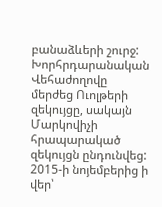բանաձևերի շուրջ: Խորհրդարանական Վեհաժողովը մերժեց Ուոլթերի զեկույցը, սակայն Մարկովիչի հրապարակած զեկույցն ընդունվեց:
2015-ի նոյեմբերից ի վեր՝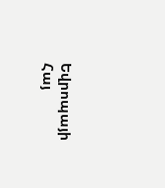Եվրոպայի Հայ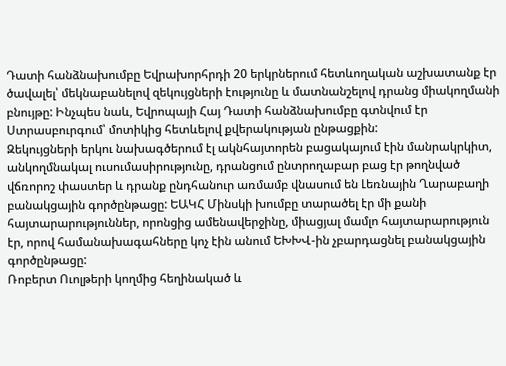Դատի հանձնախումբը Եվրախորհրդի 20 երկրներում հետևողական աշխատանք էր ծավալել՝ մեկնաբանելով զեկույցների էությունը և մատնանշելով դրանց միակողմանի բնույթը: Ինչպես նաև, Եվրոպայի Հայ Դատի հանձնախումբը գտնվում էր Ստրասբուրգում՝ մոտիկից հետևելով քվերակության ընթացքին:
Զեկույցների երկու նախագծերում էլ ակնհայտորեն բացակայում էին մանրակրկիտ, անկողմնակալ ուսումասիրությունը, դրանցում ընտրողաբար բաց էր թողնված վճռորոշ փաստեր և դրանք ընդհանուր առմամբ վնասում են Լեռնային Ղարաբաղի բանակցային գործընթացը: ԵԱԿՀ Մինսկի խումբը տարածել էր մի քանի հայտարարություններ, որոնցից ամենավերջինը, միացյալ մամլո հայտարարություն էր, որով համանախագահները կոչ էին անում ԵԽԽՎ-ին չբարդացնել բանակցային գործընթացը:
Ռոբերտ Ուոլթերի կողմից հեղինակած և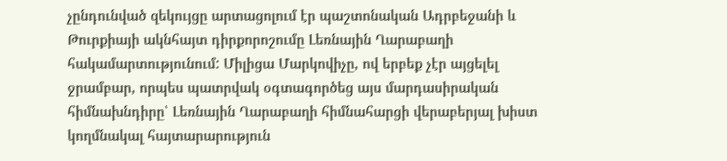չընդունված զեկույցը արտացոլում էր պաշտոնական Ադրբեջանի և Թուրքիայի ակնհայտ դիրքորոշումը Լեռնային Ղարաբաղի հակամարտությունում: Միլիցա Մարկովիչը, ով երբեք չէր այցելել ջրամբար, որպես պատրվակ օգտագործեց այս մարդասիրական հիմնախնդիրը՝ Լեռնային Ղարաբաղի հիմնահարցի վերաբերյալ խիստ կողմնակալ հայտարարություն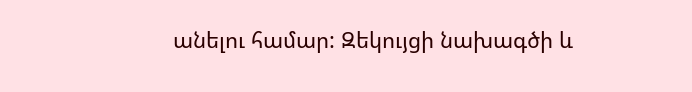անելու համար: Զեկույցի նախագծի և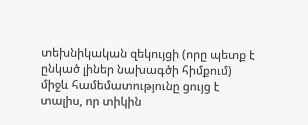տեխնիկական զեկույցի (որը պետք է ընկած լիներ նախագծի հիմքում) միջև համեմատությունը ցույց է տալիս, որ տիկին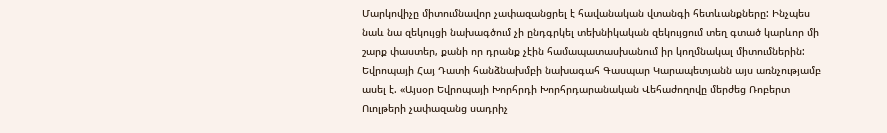Մարկովիչը միտումնավոր չափազանցրել է հավանական վտանգի հետևանքները: Ինչպես նաև նա զեկույցի նախագծում չի ընդգրկել տեխնիկական զեկույցում տեղ գտած կարևոր մի շարք փաստեր, քանի որ դրանք չէին համապատասխանում իր կողմնակալ միտումներին:
Եվրոպայի Հայ Դատի հանձնախմբի նախագահ Գասպար Կարապետյանն այս առնչությամբ ասել է. «Այսօր Եվրոպայի Խորհրդի Խորհրդարանական Վեհաժողովը մերժեց Ռոբերտ Ուոլթերի չափազանց սադրիչ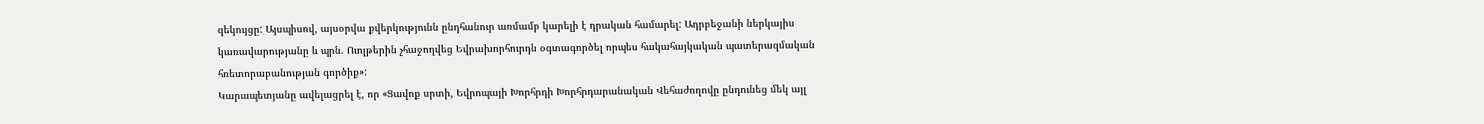զեկույցը: Այսպիսով, այսօրվա քվերկությունն ընդհանուր առմամբ կարելի է դրական համարել: Ադրբեջանի ներկայիս կառավարությանը և պրն. Ուոլթերին չհաջողվեց Եվրախորհուրդն օգտագործել որպես հակահայկական պատերազմական հռետորաբանության գործիք»:
Կարապետյանը ավելացրել է, որ «Ցավոք սրտի, Եվրոպայի Խորհրդի Խորհրդարանական Վեհաժողովը ընդունեց մեկ այլ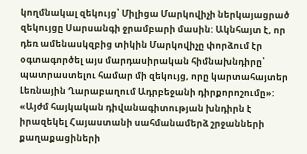կողմնակալ զեկույց՝ Միլիցա Մարկովիչի ներկայացրած զեկույցը Սարսանգի ջրամբարի մասին: Ակնհայտ է, որ դեռ ամենասկզբից տիկին Մարկովիչը փորձում էր օգտագործել այս մարդասիրական հիմնախնդիրը՝ պատրաստելու համար մի զեկույց, որը կարտահայտեր Լեռնային Ղարաբաղում Ադրբեջանի դիրքորոշումը»:
«Այժմ հայկական դիվանագիտության խնդիրն է իրազեկել Հայաստանի սահմանամերձ շրջանների քաղաքացիների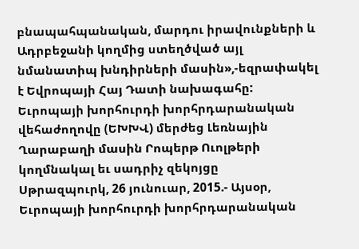բնապահպանական, մարդու իրավունքների և Ադրբեջանի կողմից ստեղծված այլ նմանատիպ խնդիրների մասին»,-եզրափակել է Եվրոպայի Հայ Դատի նախագահը:
Եւրոպայի խորհուրդի խորհրդարանական վեհաժողովը (ԵԽԽՎ) մերժեց Լեռնային Ղարաբաղի մասին Րոպերթ Ուոլթերի կողմնակալ եւ սադրիչ զեկոյցը
Սթրազպուրկ, 26 յունուար, 2015.- Այսօր, Եւրոպայի խորհուրդի խորհրդարանական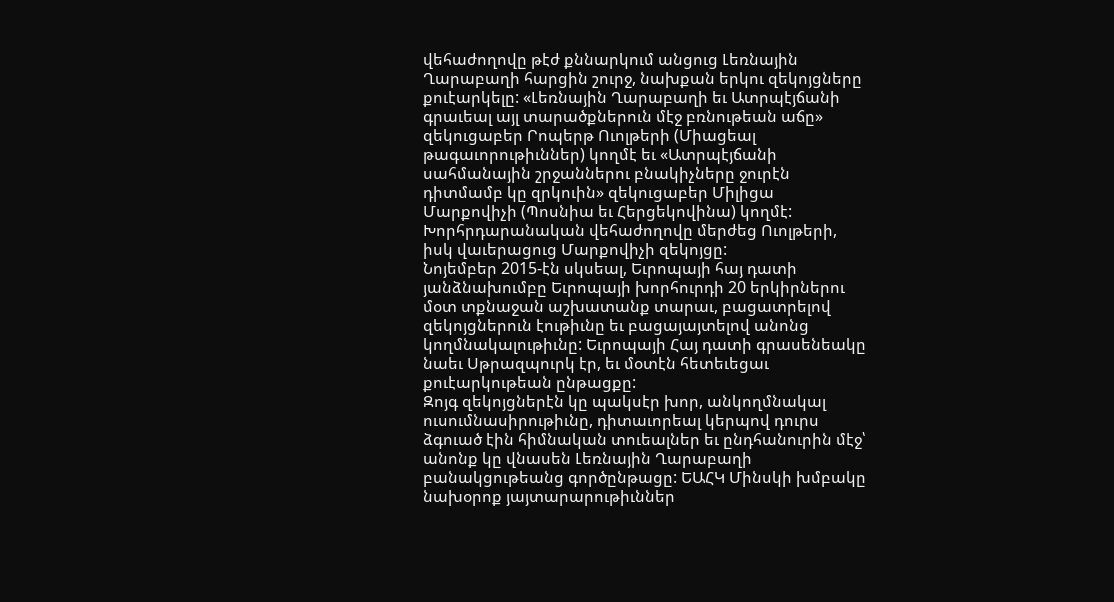վեհաժողովը թէժ քննարկում անցուց Լեռնային Ղարաբաղի հարցին շուրջ, նախքան երկու զեկոյցները քուէարկելը: «Լեռնային Ղարաբաղի եւ Ատրպէյճանի գրաւեալ այլ տարածքներուն մէջ բռնութեան աճը» զեկուցաբեր Րոպերթ Ուոլթերի (Միացեալ թագաւորութիւններ) կողմէ եւ «Ատրպէյճանի սահմանային շրջաններու բնակիչները ջուրէն դիտմամբ կը զրկուին» զեկուցաբեր Միլիցա Մարքովիչի (Պոսնիա եւ Հերցեկովինա) կողմէ: Խորհրդարանական վեհաժողովը մերժեց Ուոլթերի, իսկ վաւերացուց Մարքովիչի զեկոյցը:
Նոյեմբեր 2015-էն սկսեալ, Եւրոպայի հայ դատի յանձնախումբը Եւրոպայի խորհուրդի 20 երկիրներու մօտ տքնաջան աշխատանք տարաւ, բացատրելով զեկոյցներուն էութիւնը եւ բացայայտելով անոնց կողմնակալութիւնը: Եւրոպայի Հայ դատի գրասենեակը նաեւ Սթրազպուրկ էր, եւ մօտէն հետեւեցաւ քուէարկութեան ընթացքը:
Զոյգ զեկոյցներէն կը պակսէր խոր, անկողմնակալ ուսումնասիրութիւնը, դիտաւորեալ կերպով դուրս ձգուած էին հիմնական տուեալներ եւ ընդհանուրին մէջ՝ անոնք կը վնասեն Լեռնային Ղարաբաղի բանակցութեանց գործընթացը: ԵԱՀԿ Մինսկի խմբակը նախօրոք յայտարարութիւններ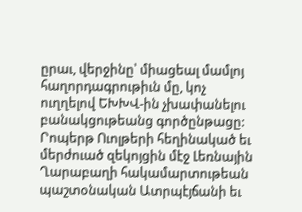ըրաւ, վերջինը՝ միացեալ մամլոյ հաղորդագրութիւն մը, կոչ ուղղելով ԵԽԽՎ-ին չխափանելու բանակցութեանց գործընթացը:
Րոպերթ Ուոլթերի հեղինակած եւ մերժուած զեկոյցին մէջ Լեռնային Ղարաբաղի հակամարտութեան պաշտօնական Ատրպէյճանի եւ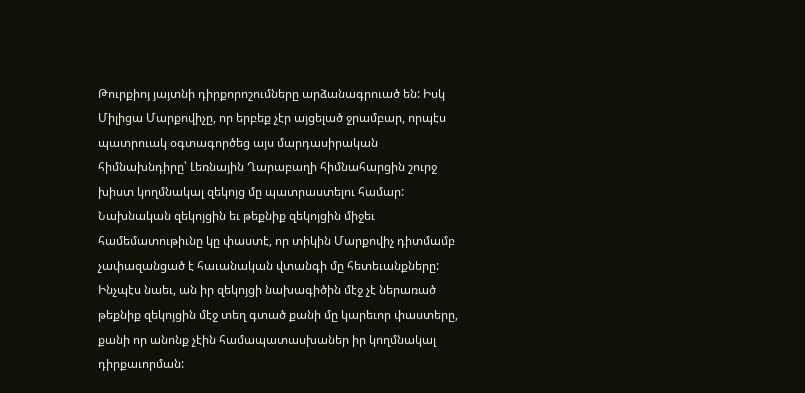Թուրքիոյ յայտնի դիրքորոշումները արձանագրուած են: Իսկ Միլիցա Մարքովիչը, որ երբեք չէր այցելած ջրամբար, որպէս պատրուակ օգտագործեց այս մարդասիրական հիմնախնդիրը՝ Լեռնային Ղարաբաղի հիմնահարցին շուրջ խիստ կողմնակալ զեկոյց մը պատրաստելու համար: Նախնական զեկոյցին եւ թեքնիք զեկոյցին միջեւ համեմատութիւնը կը փաստէ, որ տիկին Մարքովիչ դիտմամբ չափազանցած է հաւանական վտանգի մը հետեւանքները: Ինչպէս նաեւ, ան իր զեկոյցի նախագիծին մէջ չէ ներառած թեքնիք զեկոյցին մէջ տեղ գտած քանի մը կարեւոր փաստերը, քանի որ անոնք չէին համապատասխաներ իր կողմնակալ դիրքաւորման: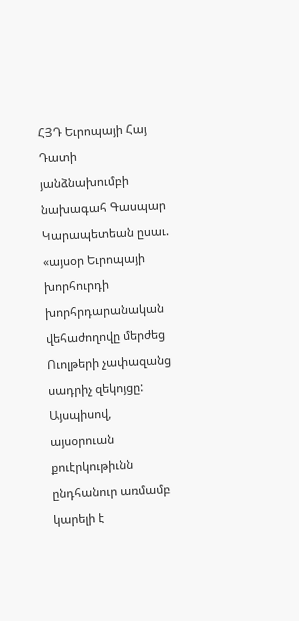ՀՅԴ Եւրոպայի Հայ Դատի յանձնախումբի նախագահ Գասպար Կարապետեան ըսաւ. «այսօր Եւրոպայի խորհուրդի խորհրդարանական վեհաժողովը մերժեց Ուոլթերի չափազանց սադրիչ զեկոյցը: Այսպիսով, այսօրուան քուէրկութիւնն ընդհանուր առմամբ կարելի է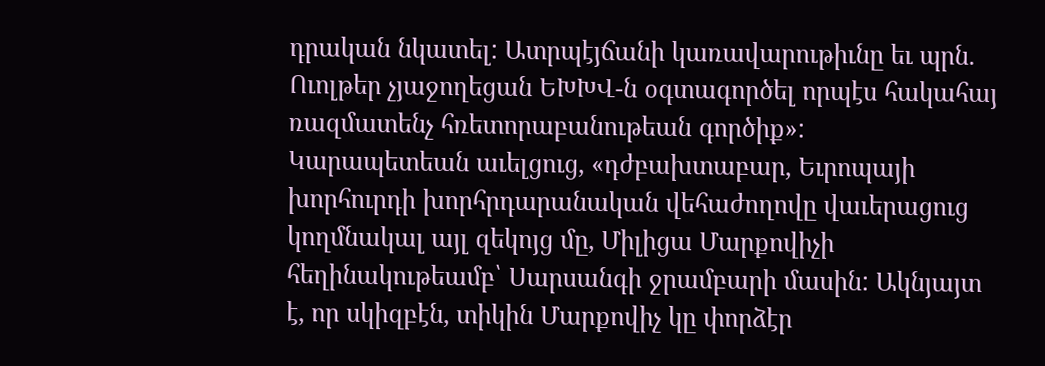դրական նկատել: Ատրպէյճանի կառավարութիւնը եւ պրն. Ուոլթեր չյաջողեցան ԵԽԽՎ-ն օգտագործել որպէս հակահայ ռազմատենչ հռետորաբանութեան գործիք»:
Կարապետեան աւելցուց, «դժբախտաբար, Եւրոպայի խորհուրդի խորհրդարանական վեհաժողովը վաւերացուց կողմնակալ այլ զեկոյց մը, Միլիցա Մարքովիչի հեղինակութեամբ՝ Սարսանգի ջրամբարի մասին: Ակնյայտ է, որ սկիզբէն, տիկին Մարքովիչ կը փորձէր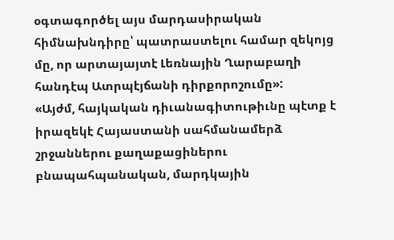օգտագործել այս մարդասիրական հիմնախնդիրը՝ պատրաստելու համար զեկոյց մը, որ արտայայտէ Լեռնային Ղարաբաղի հանդէպ Ատրպէյճանի դիրքորոշումը»:
«Այժմ, հայկական դիւանագիտութիւնը պէտք է իրազեկէ Հայաստանի սահմանամերձ շրջաններու քաղաքացիներու բնապահպանական, մարդկային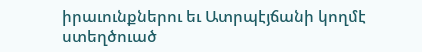իրաւունքներու եւ Ատրպէյճանի կողմէ ստեղծուած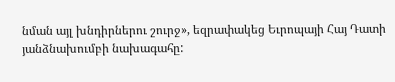նման այլ խնդիրներու շուրջ», եզրափակեց Եւրոպայի Հայ Դատի յանձնախումբի նախագահը: